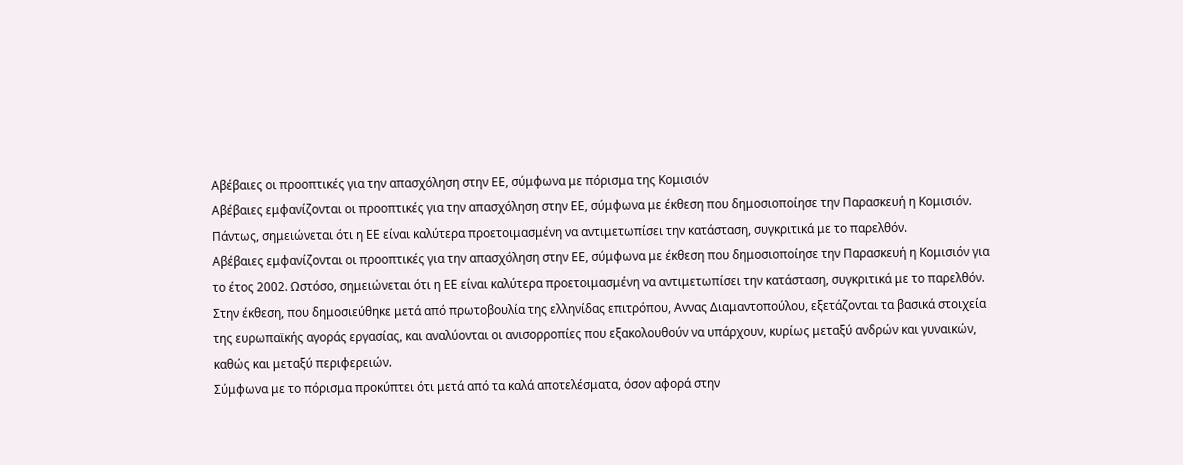Αβέβαιες οι προοπτικές για την απασχόληση στην ΕΕ, σύμφωνα με πόρισμα της Κομισιόν
Αβέβαιες εμφανίζονται οι προοπτικές για την απασχόληση στην ΕΕ, σύμφωνα με έκθεση που δημοσιοποίησε την Παρασκευή η Κομισιόν. Πάντως, σημειώνεται ότι η ΕΕ είναι καλύτερα προετοιμασμένη να αντιμετωπίσει την κατάσταση, συγκριτικά με το παρελθόν.
Αβέβαιες εμφανίζονται οι προοπτικές για την απασχόληση στην ΕΕ, σύμφωνα με έκθεση που δημοσιοποίησε την Παρασκευή η Κομισιόν για το έτος 2002. Ωστόσο, σημειώνεται ότι η ΕΕ είναι καλύτερα προετοιμασμένη να αντιμετωπίσει την κατάσταση, συγκριτικά με το παρελθόν.
Στην έκθεση, που δημοσιεύθηκε μετά από πρωτοβουλία της ελληνίδας επιτρόπου, Αννας Διαμαντοπούλου, εξετάζονται τα βασικά στοιχεία της ευρωπαϊκής αγοράς εργασίας, και αναλύονται οι ανισορροπίες που εξακολουθούν να υπάρχουν, κυρίως μεταξύ ανδρών και γυναικών, καθώς και μεταξύ περιφερειών.
Σύμφωνα με το πόρισμα προκύπτει ότι μετά από τα καλά αποτελέσματα, όσον αφορά στην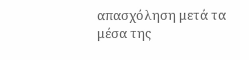απασχόληση μετά τα μέσα της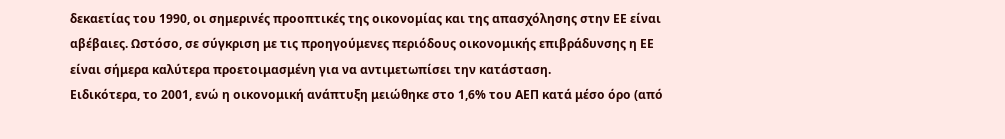δεκαετίας του 1990, οι σημερινές προοπτικές της οικονομίας και της απασχόλησης στην ΕΕ είναι αβέβαιες. Ωστόσο, σε σύγκριση με τις προηγούμενες περιόδους οικονομικής επιβράδυνσης η ΕΕ είναι σήμερα καλύτερα προετοιμασμένη για να αντιμετωπίσει την κατάσταση.
Ειδικότερα, το 2001, ενώ η οικονομική ανάπτυξη μειώθηκε στο 1,6% του ΑΕΠ κατά μέσο όρο (από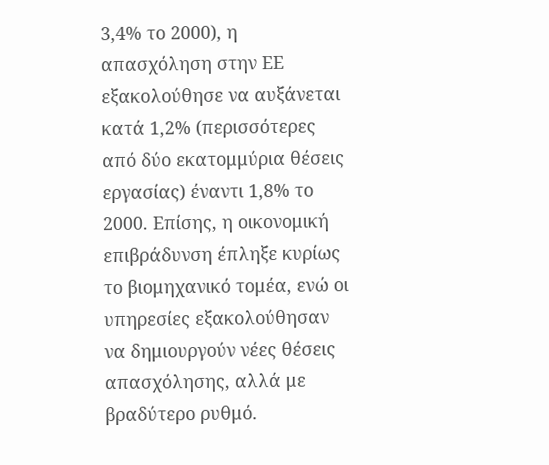3,4% το 2000), η απασχόληση στην ΕΕ εξακολούθησε να αυξάνεται κατά 1,2% (περισσότερες από δύο εκατομμύρια θέσεις εργασίας) έναντι 1,8% το 2000. Επίσης, η οικονομική επιβράδυνση έπληξε κυρίως το βιομηχανικό τομέα, ενώ οι υπηρεσίες εξακολούθησαν να δημιουργούν νέες θέσεις απασχόλησης, αλλά με βραδύτερο ρυθμό.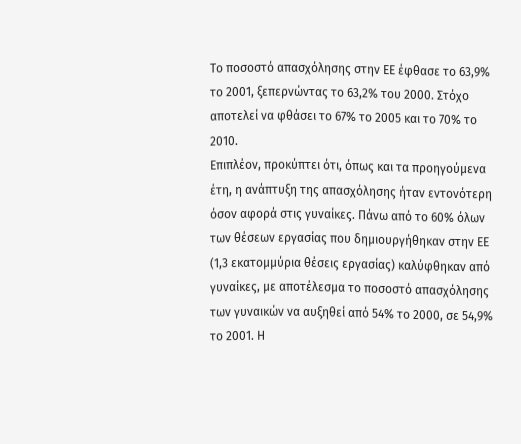Το ποσοστό απασχόλησης στην ΕΕ έφθασε το 63,9% το 2001, ξεπερνώντας το 63,2% του 2000. Στόχο αποτελεί να φθάσει το 67% το 2005 και το 70% το 2010.
Επιπλέον, προκύπτει ότι, όπως και τα προηγούμενα έτη, η ανάπτυξη της απασχόλησης ήταν εντονότερη όσον αφορά στις γυναίκες. Πάνω από το 60% όλων των θέσεων εργασίας που δημιουργήθηκαν στην ΕΕ (1,3 εκατομμύρια θέσεις εργασίας) καλύφθηκαν από γυναίκες, με αποτέλεσμα το ποσοστό απασχόλησης των γυναικών να αυξηθεί από 54% το 2000, σε 54,9% το 2001. Η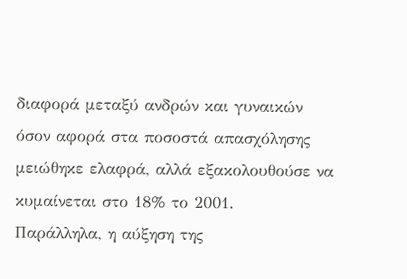διαφορά μεταξύ ανδρών και γυναικών όσον αφορά στα ποσοστά απασχόλησης μειώθηκε ελαφρά, αλλά εξακολουθούσε να κυμαίνεται στο 18% το 2001.
Παράλληλα, η αύξηση της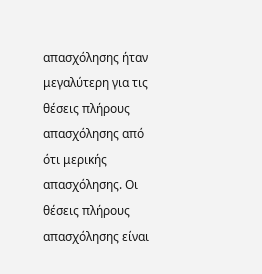απασχόλησης ήταν μεγαλύτερη για τις θέσεις πλήρους απασχόλησης από ότι μερικής απασχόλησης. Οι θέσεις πλήρους απασχόλησης είναι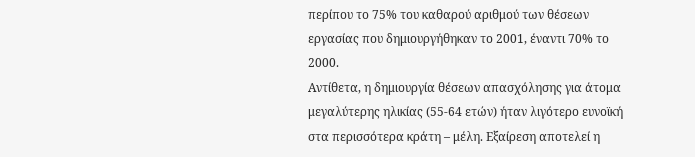περίπου το 75% του καθαρού αριθμού των θέσεων εργασίας που δημιουργήθηκαν το 2001, έναντι 70% το 2000.
Αντίθετα, η δημιουργία θέσεων απασχόλησης για άτομα μεγαλύτερης ηλικίας (55-64 ετών) ήταν λιγότερο ευνοϊκή στα περισσότερα κράτη – μέλη. Εξαίρεση αποτελεί η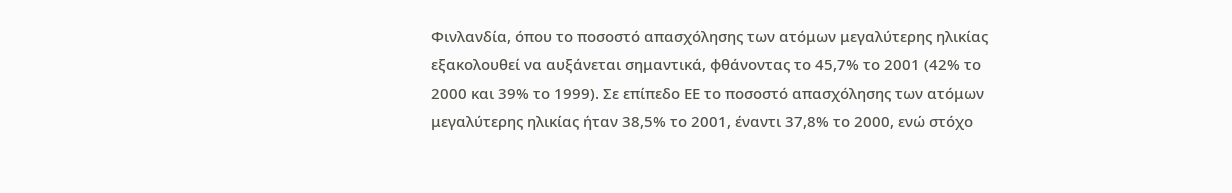Φινλανδία, όπου το ποσοστό απασχόλησης των ατόμων μεγαλύτερης ηλικίας εξακολουθεί να αυξάνεται σημαντικά, φθάνοντας το 45,7% το 2001 (42% το 2000 και 39% το 1999). Σε επίπεδο ΕΕ το ποσοστό απασχόλησης των ατόμων μεγαλύτερης ηλικίας ήταν 38,5% το 2001, έναντι 37,8% το 2000, ενώ στόχο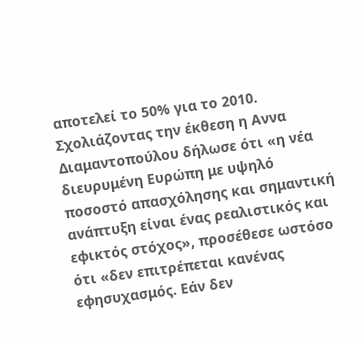αποτελεί το 50% για το 2010.
Σχολιάζοντας την έκθεση η Αννα Διαμαντοπούλου δήλωσε ότι «η νέα διευρυμένη Ευρώπη με υψηλό ποσοστό απασχόλησης και σημαντική ανάπτυξη είναι ένας ρεαλιστικός και εφικτός στόχος», προσέθεσε ωστόσο ότι «δεν επιτρέπεται κανένας εφησυχασμός. Εάν δεν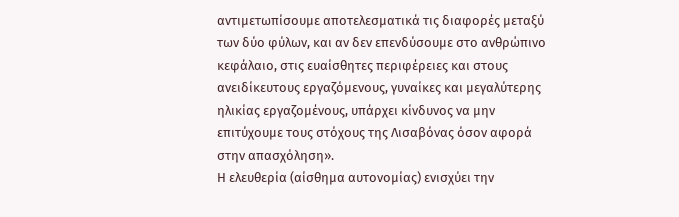αντιμετωπίσουμε αποτελεσματικά τις διαφορές μεταξύ των δύο φύλων, και αν δεν επενδύσουμε στο ανθρώπινο κεφάλαιο, στις ευαίσθητες περιφέρειες και στους ανειδίκευτους εργαζόμενους, γυναίκες και μεγαλύτερης ηλικίας εργαζομένους, υπάρχει κίνδυνος να μην επιτύχουμε τους στόχους της Λισαβόνας όσον αφορά στην απασχόληση».
Η ελευθερία (αίσθημα αυτονομίας) ενισχύει την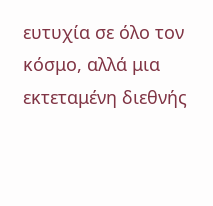ευτυχία σε όλο τον κόσμο, αλλά μια εκτεταμένη διεθνής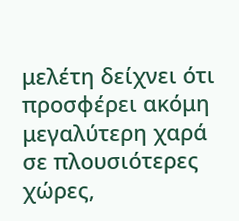μελέτη δείχνει ότι προσφέρει ακόμη μεγαλύτερη χαρά σε πλουσιότερες χώρες,